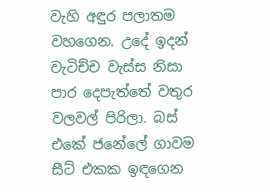වැහි අඳුර පලාතම වහගෙන. උදේ ඉදන් වැටිච්ච වැස්ස නිසා පාර දෙපැත්තේ වතුර වලවල් පිරිලා. බස් එකේ ජනේලේ ගාවම සීට් එකක ඉඳගෙන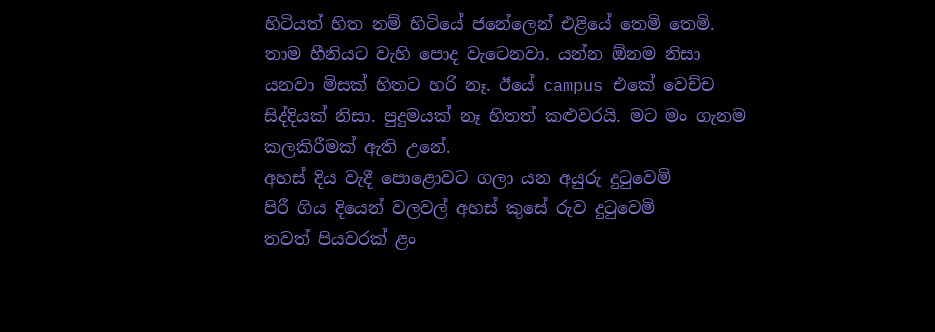හිටියත් හිත නම් හිටියේ ජනේලෙන් එළියේ තෙමි තෙමි. තාම හීනියට වැහි පොද වැටෙනවා. යන්න ඕනම නිසා යනවා මිසක් හිතට හරි නෑ. ඊයේ campus එකේ වෙච්ච සිද්දියක් නිසා. පුදුමයක් නෑ හිතත් කළුවරයි. මට මං ගැනම කලකිරීමක් ඇති උනේ.
අහස් දිය වැදී පොළොවට ගලා යන අයුරු දුටුවෙමි
පිරී ගිය දියෙන් වලවල් අහස් කුසේ රුව දුටුවෙමි
තවත් පියවරක් ළං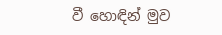වී හොඳින් මුව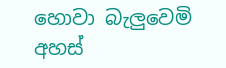හොවා බැලුවෙමි
අහස්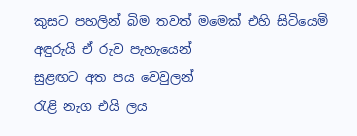කුසට පහලින් බිම තවත් මමෙක් එහි සිටියෙමි
අඳුරුයි ඒ රුව පැහැයෙන්
සුළඟට අත පය වෙවුලන්
රැළි නැග එයි ලය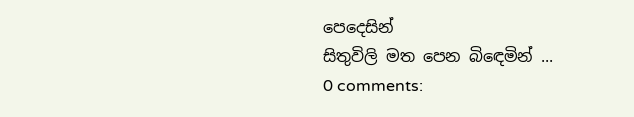පෙදෙසින්
සිතුවිලි මත පෙන බිඳෙමින් ...
0 comments: